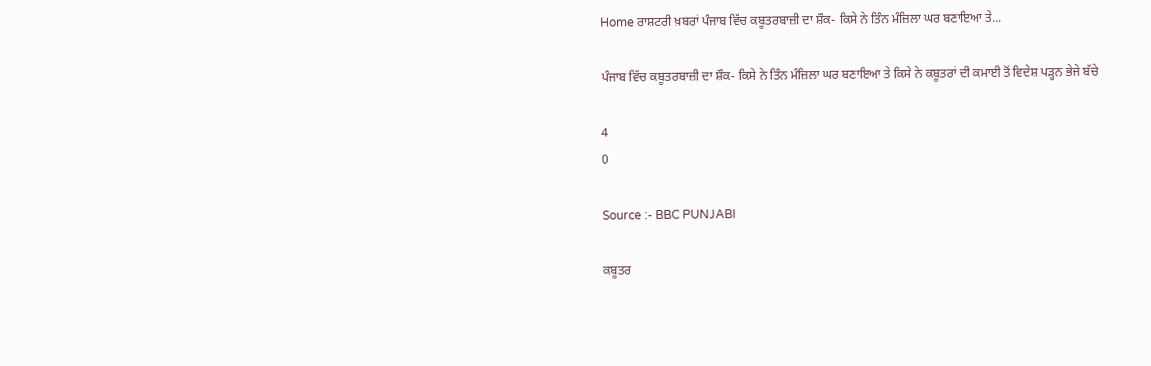Home ਰਾਸ਼ਟਰੀ ਖ਼ਬਰਾਂ ਪੰਜਾਬ ਵਿੱਚ ਕਬੂਤਰਬਾਜ਼ੀ ਦਾ ਸ਼ੌਕ- ਕਿਸੇ ਨੇ ਤਿੰਨ ਮੰਜ਼ਿਲਾ ਘਰ ਬਣਾਇਆ ਤੇ...

ਪੰਜਾਬ ਵਿੱਚ ਕਬੂਤਰਬਾਜ਼ੀ ਦਾ ਸ਼ੌਕ- ਕਿਸੇ ਨੇ ਤਿੰਨ ਮੰਜ਼ਿਲਾ ਘਰ ਬਣਾਇਆ ਤੇ ਕਿਸੇ ਨੇ ਕਬੂਤਰਾਂ ਦੀ ਕਮਾਈ ਤੋਂ ਵਿਦੇਸ਼ ਪੜ੍ਹਨ ਭੇਜੇ ਬੱਚੇ

4
0

Source :- BBC PUNJABI

ਕਬੂਤਰ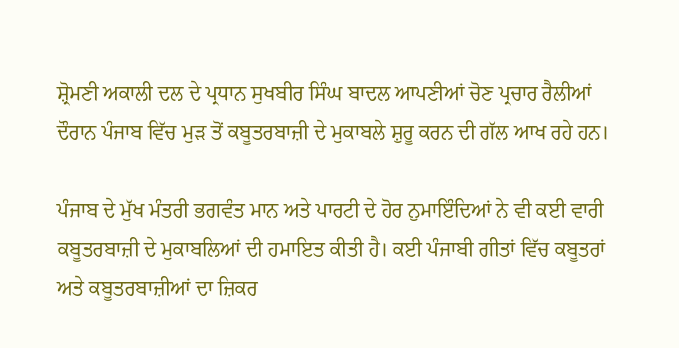ਸ਼੍ਰੋਮਣੀ ਅਕਾਲੀ ਦਲ ਦੇ ਪ੍ਰਧਾਨ ਸੁਖਬੀਰ ਸਿੰਘ ਬਾਦਲ ਆਪਣੀਆਂ ਚੋਣ ਪ੍ਰਚਾਰ ਰੈਲੀਆਂ ਦੌਰਾਨ ਪੰਜਾਬ ਵਿੱਚ ਮੁੜ ਤੋਂ ਕਬੂਤਰਬਾਜ਼ੀ ਦੇ ਮੁਕਾਬਲੇ ਸ਼ੁਰੂ ਕਰਨ ਦੀ ਗੱਲ ਆਖ ਰਹੇ ਹਨ।

ਪੰਜਾਬ ਦੇ ਮੁੱਖ ਮੰਤਰੀ ਭਗਵੰਤ ਮਾਨ ਅਤੇ ਪਾਰਟੀ ਦੇ ਹੋਰ ਨੁਮਾਇੰਦਿਆਂ ਨੇ ਵੀ ਕਈ ਵਾਰੀ ਕਬੂਤਰਬਾਜ਼ੀ ਦੇ ਮੁਕਾਬਲਿਆਂ ਦੀ ਹਮਾਇਤ ਕੀਤੀ ਹੈ। ਕਈ ਪੰਜਾਬੀ ਗੀਤਾਂ ਵਿੱਚ ਕਬੂਤਰਾਂ ਅਤੇ ਕਬੂਤਰਬਾਜ਼ੀਆਂ ਦਾ ਜ਼ਿਕਰ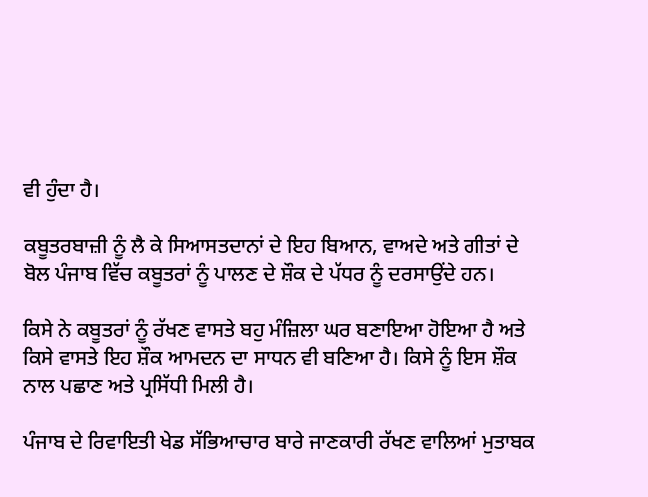ਵੀ ਹੁੰਦਾ ਹੈ।

ਕਬੂਤਰਬਾਜ਼ੀ ਨੂੰ ਲੈ ਕੇ ਸਿਆਸਤਦਾਨਾਂ ਦੇ ਇਹ ਬਿਆਨ, ਵਾਅਦੇ ਅਤੇ ਗੀਤਾਂ ਦੇ ਬੋਲ ਪੰਜਾਬ ਵਿੱਚ ਕਬੂਤਰਾਂ ਨੂੰ ਪਾਲਣ ਦੇ ਸ਼ੌਕ ਦੇ ਪੱਧਰ ਨੂੰ ਦਰਸਾਉਂਦੇ ਹਨ।

ਕਿਸੇ ਨੇ ਕਬੂਤਰਾਂ ਨੂੰ ਰੱਖਣ ਵਾਸਤੇ ਬਹੁ ਮੰਜ਼ਿਲਾ ਘਰ ਬਣਾਇਆ ਹੋਇਆ ਹੈ ਅਤੇ ਕਿਸੇ ਵਾਸਤੇ ਇਹ ਸ਼ੌਕ ਆਮਦਨ ਦਾ ਸਾਧਨ ਵੀ ਬਣਿਆ ਹੈ। ਕਿਸੇ ਨੂੰ ਇਸ ਸ਼ੌਕ ਨਾਲ ਪਛਾਣ ਅਤੇ ਪ੍ਰਸਿੱਧੀ ਮਿਲੀ ਹੈ।

ਪੰਜਾਬ ਦੇ ਰਿਵਾਇਤੀ ਖੇਡ ਸੱਭਿਆਚਾਰ ਬਾਰੇ ਜਾਣਕਾਰੀ ਰੱਖਣ ਵਾਲਿਆਂ ਮੁਤਾਬਕ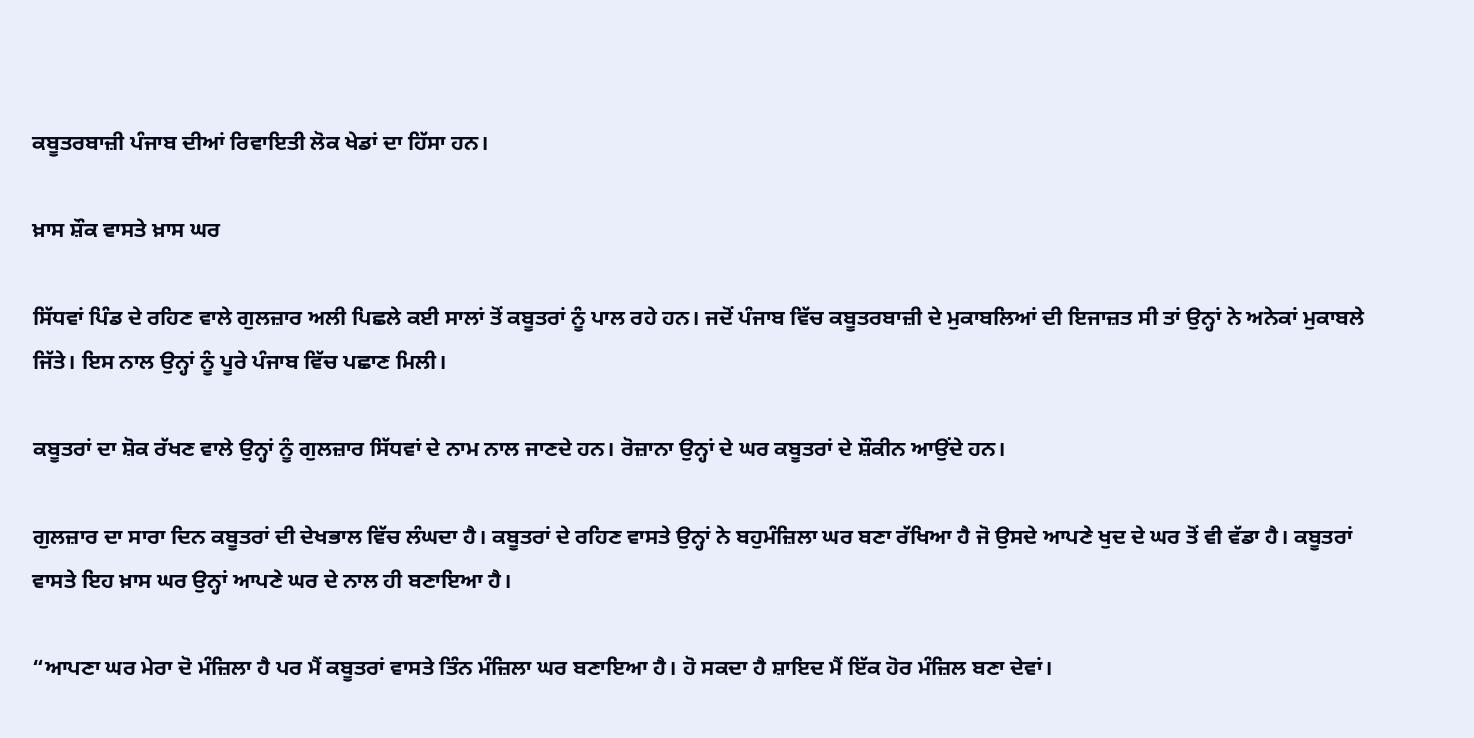ਕਬੂਤਰਬਾਜ਼ੀ ਪੰਜਾਬ ਦੀਆਂ ਰਿਵਾਇਤੀ ਲੋਕ ਖੇਡਾਂ ਦਾ ਹਿੱਸਾ ਹਨ।

ਖ਼ਾਸ ਸ਼ੌਕ ਵਾਸਤੇ ਖ਼ਾਸ ਘਰ

ਸਿੱਧਵਾਂ ਪਿੰਡ ਦੇ ਰਹਿਣ ਵਾਲੇ ਗੁਲਜ਼ਾਰ ਅਲੀ ਪਿਛਲੇ ਕਈ ਸਾਲਾਂ ਤੋਂ ਕਬੂਤਰਾਂ ਨੂੰ ਪਾਲ ਰਹੇ ਹਨ। ਜਦੋਂ ਪੰਜਾਬ ਵਿੱਚ ਕਬੂਤਰਬਾਜ਼ੀ ਦੇ ਮੁਕਾਬਲਿਆਂ ਦੀ ਇਜਾਜ਼ਤ ਸੀ ਤਾਂ ਉਨ੍ਹਾਂ ਨੇ ਅਨੇਕਾਂ ਮੁਕਾਬਲੇ ਜਿੱਤੇ। ਇਸ ਨਾਲ ਉਨ੍ਹਾਂ ਨੂੰ ਪੂਰੇ ਪੰਜਾਬ ਵਿੱਚ ਪਛਾਣ ਮਿਲੀ।

ਕਬੂਤਰਾਂ ਦਾ ਸ਼ੋਕ ਰੱਖਣ ਵਾਲੇ ਉਨ੍ਹਾਂ ਨੂੰ ਗੁਲਜ਼ਾਰ ਸਿੱਧਵਾਂ ਦੇ ਨਾਮ ਨਾਲ ਜਾਣਦੇ ਹਨ। ਰੋਜ਼ਾਨਾ ਉਨ੍ਹਾਂ ਦੇ ਘਰ ਕਬੂਤਰਾਂ ਦੇ ਸ਼ੌਕੀਨ ਆਉਂਦੇ ਹਨ।

ਗੁਲਜ਼ਾਰ ਦਾ ਸਾਰਾ ਦਿਨ ਕਬੂਤਰਾਂ ਦੀ ਦੇਖਭਾਲ ਵਿੱਚ ਲੰਘਦਾ ਹੈ। ਕਬੂਤਰਾਂ ਦੇ ਰਹਿਣ ਵਾਸਤੇ ਉਨ੍ਹਾਂ ਨੇ ਬਹੁਮੰਜ਼ਿਲਾ ਘਰ ਬਣਾ ਰੱਖਿਆ ਹੈ ਜੋ ਉਸਦੇ ਆਪਣੇ ਖੁਦ ਦੇ ਘਰ ਤੋਂ ਵੀ ਵੱਡਾ ਹੈ। ਕਬੂਤਰਾਂ ਵਾਸਤੇ ਇਹ ਖ਼ਾਸ ਘਰ ਉਨ੍ਹਾਂ ਆਪਣੇ ਘਰ ਦੇ ਨਾਲ ਹੀ ਬਣਾਇਆ ਹੈ।

“ਆਪਣਾ ਘਰ ਮੇਰਾ ਦੋ ਮੰਜ਼ਿਲਾ ਹੈ ਪਰ ਮੈਂ ਕਬੂਤਰਾਂ ਵਾਸਤੇ ਤਿੰਨ ਮੰਜ਼ਿਲਾ ਘਰ ਬਣਾਇਆ ਹੈ। ਹੋ ਸਕਦਾ ਹੈ ਸ਼ਾਇਦ ਮੈਂ ਇੱਕ ਹੋਰ ਮੰਜ਼ਿਲ ਬਣਾ ਦੇਵਾਂ।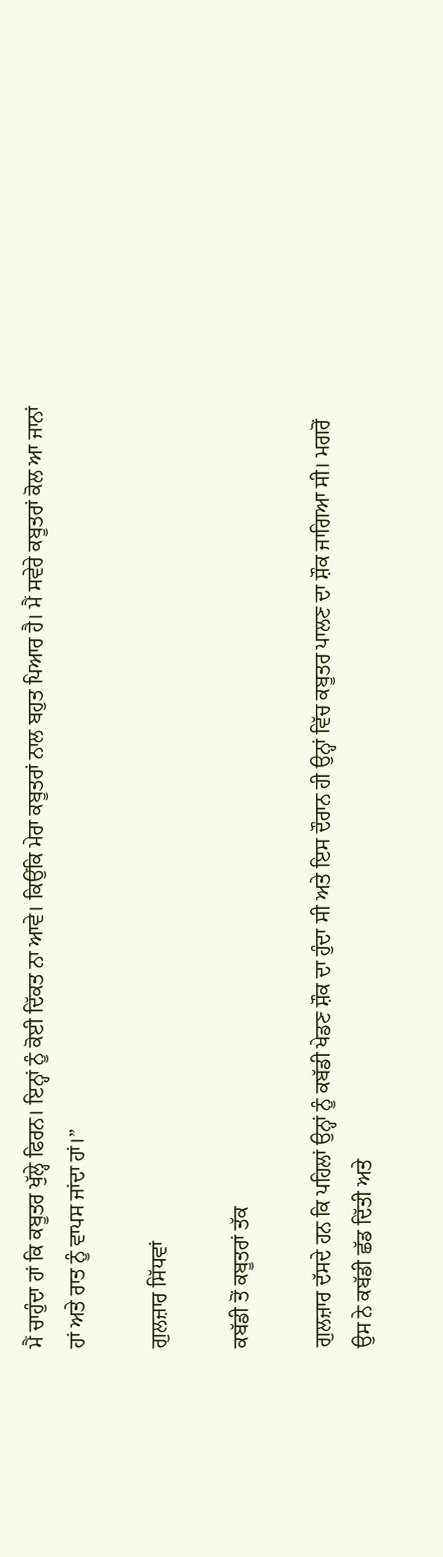ਮੈਂ ਚਾਹੁੰਦਾ ਹਾਂ ਕਿ ਕਬੂਤਰ ਖੁੱਲ੍ਹੇ ਫਿਰਨ। ਇਨ੍ਹਾਂ ਨੂੰ ਕੋਈ ਦਿੱਕਤ ਨਾ ਆਵੇ। ਕਿਉਂਕਿ ਮੇਰਾ ਕਬੂਤਰਾਂ ਨਾਲ ਬਹੁਤ ਪਿਆਰ ਹੈ। ਮੈਂ ਸਵੇਰੇ ਕਬੂਤਰਾਂ ਕੋਲ ਆ ਜਾਨਾਂ ਹਾਂ ਅਤੇ ਰਾਤ ਨੂੰ ਵਾਪਸ ਜਾਂਦਾ ਹਾਂ।”

ਗੁਲਜ਼ਾਰ ਸਿੱਧਵਾਂ

ਕਬੱਡੀ ਤੋਂ ਕਬੂਤਰਾਂ ਤੱਕ

ਗੁਲਜ਼ਾਰ ਦੱਸਦੇ ਹਨ ਕਿ ਪਹਿਲਾਂ ਉਨ੍ਹਾਂ ਨੂੰ ਕਬੱਡੀ ਖੇਡਣ ਸ਼ੌਕ ਦਾ ਹੁੰਦਾ ਸੀ ਅਤੇ ਇਸ ਦੌਰਾਨ ਹੀ ਉਨ੍ਹਾਂ ਵਿੱਚ ਕਬੂਤਰ ਪਾਲਣ ਦਾ ਸ਼ੌਕ ਜਾਗਿਆ ਸੀ। ਮਗਰੋਂ ਉਸ ਨੇ ਕਬੱਡੀ ਛੱਡ ਦਿੱਤੀ ਅਤੇ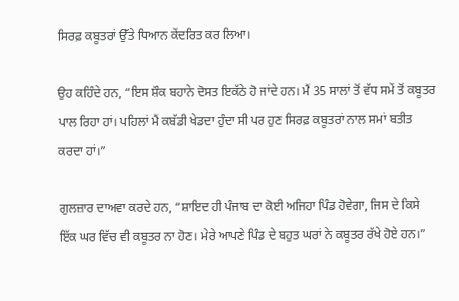ਸਿਰਫ਼ ਕਬੂਤਰਾਂ ਉੱਤੇ ਧਿਆਨ ਕੇਂਦਰਿਤ ਕਰ ਲਿਆ।

ਉਹ ਕਹਿੰਦੇ ਹਨ, “ਇਸ ਸ਼ੌਕ ਬਹਾਨੇ ਦੋਸਤ ਇਕੱਠੇ ਹੋ ਜਾਂਦੇ ਹਨ। ਮੈਂ 35 ਸਾਲਾਂ ਤੋਂ ਵੱਧ ਸਮੇਂ ਤੋਂ ਕਬੂਤਰ ਪਾਲ ਰਿਹਾ ਹਾਂ। ਪਹਿਲਾਂ ਮੈਂ ਕਬੱਡੀ ਖੇਡਦਾ ਹੁੰਦਾ ਸੀ ਪਰ ਹੁਣ ਸਿਰਫ਼ ਕਬੂਤਰਾਂ ਨਾਲ ਸਮਾਂ ਬਤੀਤ ਕਰਦਾ ਹਾਂ।”

ਗੁਲਜ਼ਾਰ ਦਾਅਵਾ ਕਰਦੇ ਹਨ, “ਸ਼ਾਇਦ ਹੀ ਪੰਜਾਬ ਦਾ ਕੋਈ ਅਜਿਹਾ ਪਿੰਡ ਹੋਵੇਗਾ, ਜਿਸ ਦੇ ਕਿਸੇ ਇੱਕ ਘਰ ਵਿੱਚ ਵੀ ਕਬੂਤਰ ਨਾ ਹੋਣ। ਮੇਰੇ ਆਪਣੇ ਪਿੰਡ ਦੇ ਬਹੁਤ ਘਰਾਂ ਨੇ ਕਬੂਤਰ ਰੱਖੇ ਹੋਏ ਹਨ।”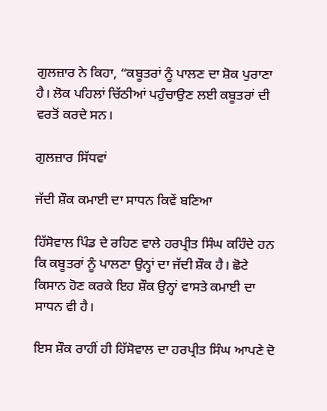ਗੁਲਜ਼ਾਰ ਨੇ ਕਿਹਾ, “ਕਬੂਤਰਾਂ ਨੂੰ ਪਾਲਣ ਦਾ ਸ਼ੋਕ ਪੁਰਾਣਾ ਹੈ। ਲੋਕ ਪਹਿਲਾਂ ਚਿੱਠੀਆਂ ਪਹੁੰਚਾਉਣ ਲਈ ਕਬੂਤਰਾਂ ਦੀ ਵਰਤੋਂ ਕਰਦੇ ਸਨ।

ਗੁਲਜ਼ਾਰ ਸਿੱਧਵਾਂ

ਜੱਦੀ ਸ਼ੌਕ ਕਮਾਈ ਦਾ ਸਾਧਨ ਕਿਵੇਂ ਬਣਿਆ

ਹਿੱਸੋਵਾਲ ਪਿੰਡ ਦੇ ਰਹਿਣ ਵਾਲੇ ਹਰਪ੍ਰੀਤ ਸਿੰਘ ਕਹਿੰਦੇ ਹਨ ਕਿ ਕਬੂਤਰਾਂ ਨੂੰ ਪਾਲਣਾ ਉਨ੍ਹਾਂ ਦਾ ਜੱਦੀ ਸ਼ੌਕ ਹੈ। ਛੋਟੇ ਕਿਸਾਨ ਹੋਣ ਕਰਕੇ ਇਹ ਸ਼ੌਕ ਉਨ੍ਹਾਂ ਵਾਸਤੇ ਕਮਾਈ ਦਾ ਸਾਧਨ ਵੀ ਹੈ।

ਇਸ ਸ਼ੌਕ ਰਾਹੀਂ ਹੀ ਹਿੱਸੋਵਾਲ ਦਾ ਹਰਪ੍ਰੀਤ ਸਿੰਘ ਆਪਣੇ ਦੋ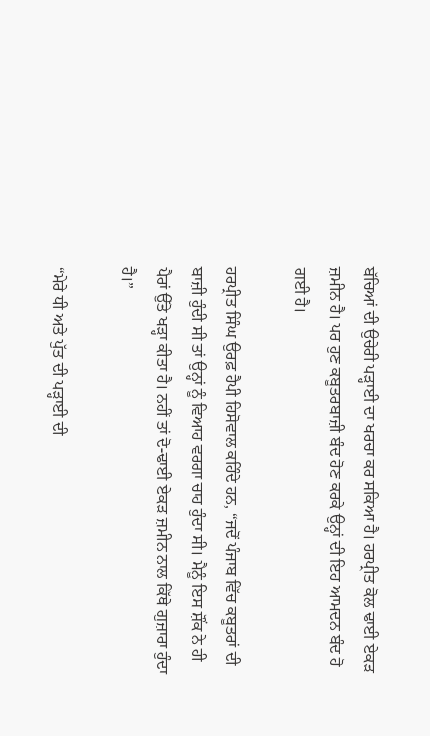ਬੱਚਿਆਂ ਦੀ ਉਚੇਰੀ ਪੜ੍ਹਾਈ ਦਾ ਖਰਚਾ ਕਰ ਸਕਿਆ ਹੈ। ਹਰਪ੍ਰੀਤ ਕੋਲ ਢਾਈ ਏਕੜ ਜ਼ਮੀਨ ਹੈ। ਪਰ ਹੁਣ ਕਬੂਤਰਬਾਜ਼ੀ ਬੰਦ ਹੋਣ ਕਰਕੇ ਉਨ੍ਹਾਂ ਦੀ ਇਹ ਆਮਦਨ ਬੰਦ ਹੋ ਗਈ ਹੈ।

ਹਰਪ੍ਰੀਤ ਸਿੰਘ ਉਰਫ਼ ਹੈਪੀ ਹਿਸੋਵਾਲ ਕਹਿੰਦੇ ਹਨ, “ਜਦੋਂ ਪੰਜਾਬ ਵਿੱਚ ਕਬੂਤਰਾਂ ਦੀ ਬਾਜ਼ੀ ਹੁੰਦੀ ਸੀ ਤਾਂ ਉਨ੍ਹਾਂ ਨੂੰ ਵਿਆਹ ਵਰਗਾ ਚਾਹ ਹੁੰਦਾ ਸੀ। ਮੈਨੂੰ ਇਸ ਸ਼ੌਂਕ ਨੇ ਹੀ ਪੈਰਾਂ ਉੱਤੇ ਖੜ੍ਹਾ ਕੀਤਾ ਹੈ। ਨਹੀਂ ਤਾਂ ਦੋ-ਢਾਈ ਏਕੜ ਜ਼ਮੀਨ ਨਾਲ ਕਿੱਥੇ ਗੁਜ਼ਾਰਾ ਹੁੰਦਾ ਹੈ।”

“ਮੇਰੇ ਧੀ ਅਤੇ ਪੁੱਤ ਦੀ ਪੜ੍ਹਾਈ ਦੀ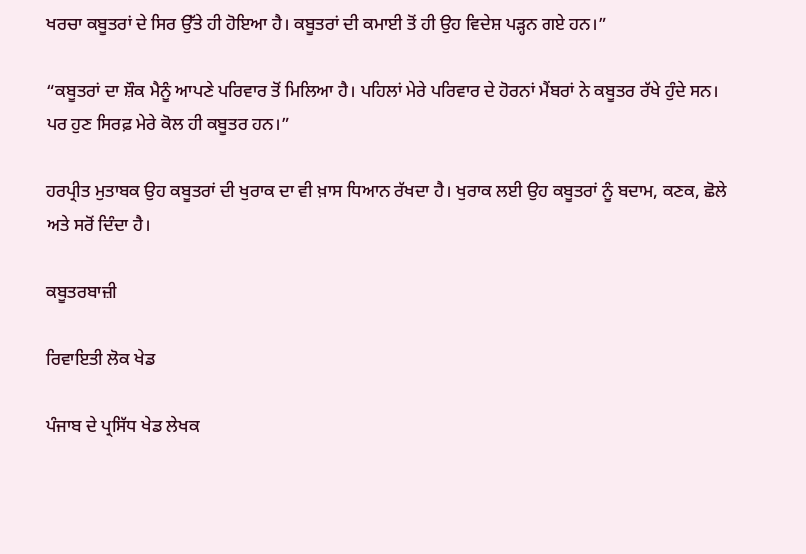ਖਰਚਾ ਕਬੂਤਰਾਂ ਦੇ ਸਿਰ ਉੱਤੇ ਹੀ ਹੋਇਆ ਹੈ। ਕਬੂਤਰਾਂ ਦੀ ਕਮਾਈ ਤੋਂ ਹੀ ਉਹ ਵਿਦੇਸ਼ ਪੜ੍ਹਨ ਗਏ ਹਨ।”

“ਕਬੂਤਰਾਂ ਦਾ ਸ਼ੌਕ ਮੈਨੂੰ ਆਪਣੇ ਪਰਿਵਾਰ ਤੋਂ ਮਿਲਿਆ ਹੈ। ਪਹਿਲਾਂ ਮੇਰੇ ਪਰਿਵਾਰ ਦੇ ਹੋਰਨਾਂ ਮੈਂਬਰਾਂ ਨੇ ਕਬੂਤਰ ਰੱਖੇ ਹੁੰਦੇ ਸਨ। ਪਰ ਹੁਣ ਸਿਰਫ਼ ਮੇਰੇ ਕੋਲ ਹੀ ਕਬੂਤਰ ਹਨ।”

ਹਰਪ੍ਰੀਤ ਮੁਤਾਬਕ ਉਹ ਕਬੂਤਰਾਂ ਦੀ ਖੁਰਾਕ ਦਾ ਵੀ ਖ਼ਾਸ ਧਿਆਨ ਰੱਖਦਾ ਹੈ। ਖੁਰਾਕ ਲਈ ਉਹ ਕਬੂਤਰਾਂ ਨੂੰ ਬਦਾਮ, ਕਣਕ, ਛੋਲੇ ਅਤੇ ਸਰੋਂ ਦਿੰਦਾ ਹੈ।

ਕਬੂਤਰਬਾਜ਼ੀ

ਰਿਵਾਇਤੀ ਲੋਕ ਖੇਡ

ਪੰਜਾਬ ਦੇ ਪ੍ਰਸਿੱਧ ਖੇਡ ਲੇਖਕ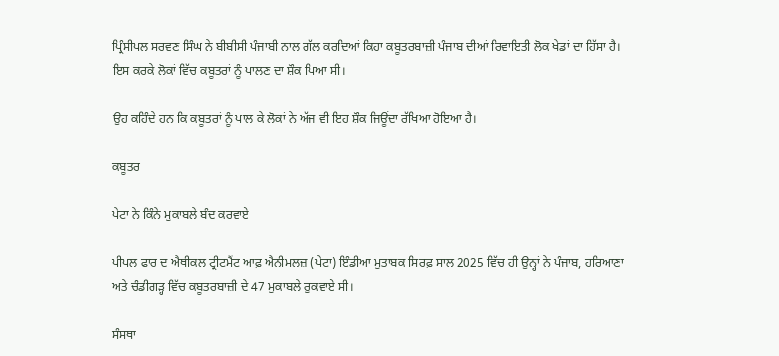ਪ੍ਰਿੰਸੀਪਲ ਸਰਵਣ ਸਿੰਘ ਨੇ ਬੀਬੀਸੀ ਪੰਜਾਬੀ ਨਾਲ ਗੱਲ ਕਰਦਿਆਂ ਕਿਹਾ ਕਬੂਤਰਬਾਜ਼ੀ ਪੰਜਾਬ ਦੀਆਂ ਰਿਵਾਇਤੀ ਲੋਕ ਖੇਡਾਂ ਦਾ ਹਿੱਸਾ ਹੈ। ਇਸ ਕਰਕੇ ਲੋਕਾਂ ਵਿੱਚ ਕਬੂਤਰਾਂ ਨੂੰ ਪਾਲਣ ਦਾ ਸ਼ੌਕ ਪਿਆ ਸੀ।

ਉਹ ਕਹਿੰਦੇ ਹਨ ਕਿ ਕਬੂਤਰਾਂ ਨੂੰ ਪਾਲ ਕੇ ਲੋਕਾਂ ਨੇ ਅੱਜ ਵੀ ਇਹ ਸ਼ੌਕ ਜਿਊਂਦਾ ਰੱਖਿਆ ਹੋਇਆ ਹੈ।

ਕਬੂਤਰ

ਪੇਟਾ ਨੇ ਕਿੰਨੇ ਮੁਕਾਬਲੇ ਬੰਦ ਕਰਵਾਏ

ਪੀਪਲ ਫਾਰ ਦ ਐਥੀਕਲ ਟ੍ਰੀਟਮੈਂਟ ਆਫ਼ ਐਨੀਮਲਜ਼ (ਪੇਟਾ) ਇੰਡੀਆ ਮੁਤਾਬਕ ਸਿਰਫ਼ ਸਾਲ 2025 ਵਿੱਚ ਹੀ ਉਨ੍ਹਾਂ ਨੇ ਪੰਜਾਬ, ਹਰਿਆਣਾ ਅਤੇ ਚੰਡੀਗੜ੍ਹ ਵਿੱਚ ਕਬੂਤਰਬਾਜ਼ੀ ਦੇ 47 ਮੁਕਾਬਲੇ ਰੁਕਵਾਏ ਸੀ।

ਸੰਸਥਾ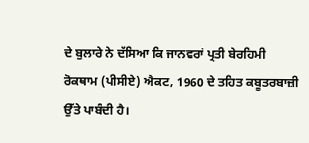ਦੇ ਬੁਲਾਰੇ ਨੇ ਦੱਸਿਆ ਕਿ ਜਾਨਵਰਾਂ ਪ੍ਰਤੀ ਬੇਰਹਿਮੀ ਰੋਕਥਾਮ (ਪੀਸੀਏ) ਐਕਟ, 1960 ਦੇ ਤਹਿਤ ਕਬੂਤਰਬਾਜ਼ੀ ਉੱਤੇ ਪਾਬੰਦੀ ਹੈ।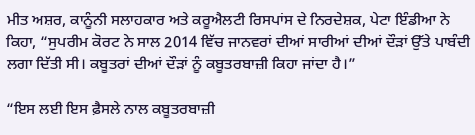ਮੀਤ ਅਸ਼ਰ, ਕਾਨੂੰਨੀ ਸਲਾਹਕਾਰ ਅਤੇ ਕਰੂਐਲਟੀ ਰਿਸਪਾਂਸ ਦੇ ਨਿਰਦੇਸ਼ਕ, ਪੇਟਾ ਇੰਡੀਆ ਨੇ ਕਿਹਾ, “ਸੁਪਰੀਮ ਕੋਰਟ ਨੇ ਸਾਲ 2014 ਵਿੱਚ ਜਾਨਵਰਾਂ ਦੀਆਂ ਸਾਰੀਆਂ ਦੀਆਂ ਦੌੜਾਂ ਉੱਤੇ ਪਾਬੰਦੀ ਲਗਾ ਦਿੱਤੀ ਸੀ। ਕਬੂਤਰਾਂ ਦੀਆਂ ਦੌੜਾਂ ਨੂੰ ਕਬੂਤਰਬਾਜ਼ੀ ਕਿਹਾ ਜਾਂਦਾ ਹੈ।”

“ਇਸ ਲਈ ਇਸ ਫ਼ੈਸਲੇ ਨਾਲ ਕਬੂਤਰਬਾਜ਼ੀ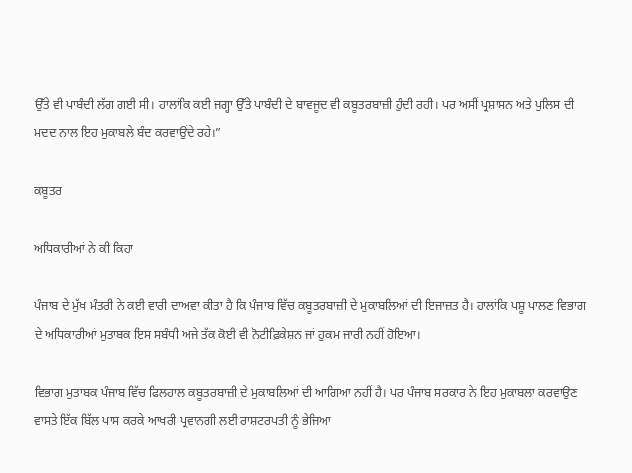ਉੱਤੇ ਵੀ ਪਾਬੰਦੀ ਲੱਗ ਗਈ ਸੀ। ਹਾਲਾਂਕਿ ਕਈ ਜਗ੍ਹਾ ਉੱਤੇ ਪਾਬੰਦੀ ਦੇ ਬਾਵਜੂਦ ਵੀ ਕਬੂਤਰਬਾਜ਼ੀ ਹੁੰਦੀ ਰਹੀ। ਪਰ ਅਸੀਂ ਪ੍ਰਸ਼ਾਸਨ ਅਤੇ ਪੁਲਿਸ ਦੀ ਮਦਦ ਨਾਲ ਇਹ ਮੁਕਾਬਲੇ ਬੰਦ ਕਰਵਾਉਂਦੇ ਰਹੇ।”

ਕਬੂਤਰ

ਅਧਿਕਾਰੀਆਂ ਨੇ ਕੀ ਕਿਹਾ

ਪੰਜਾਬ ਦੇ ਮੁੱਖ ਮੰਤਰੀ ਨੇ ਕਈ ਵਾਰੀ ਦਾਅਵਾ ਕੀਤਾ ਹੈ ਕਿ ਪੰਜਾਬ ਵਿੱਚ ਕਬੂਤਰਬਾਜ਼ੀ ਦੇ ਮੁਕਾਬਲਿਆਂ ਦੀ ਇਜਾਜ਼ਤ ਹੈ। ਹਾਲਾਂਕਿ ਪਸ਼ੂ ਪਾਲਣ ਵਿਭਾਗ ਦੇ ਅਧਿਕਾਰੀਆਂ ਮੁਤਾਬਕ ਇਸ ਸਬੰਧੀ ਅਜੇ ਤੱਕ ਕੋਈ ਵੀ ਨੋਟੀਫ਼ਿਕੇਸ਼ਨ ਜਾਂ ਹੁਕਮ ਜਾਰੀ ਨਹੀਂ ਹੋਇਆ।

ਵਿਭਾਗ ਮੁਤਾਬਕ ਪੰਜਾਬ ਵਿੱਚ ਫਿਲਹਾਲ ਕਬੂਤਰਬਾਜ਼ੀ ਦੇ ਮੁਕਾਬਲਿਆਂ ਦੀ ਆਗਿਆ ਨਹੀਂ ਹੈ। ਪਰ ਪੰਜਾਬ ਸਰਕਾਰ ਨੇ ਇਹ ਮੁਕਾਬਲਾ ਕਰਵਾਉਣ ਵਾਸਤੇ ਇੱਕ ਬਿੱਲ ਪਾਸ ਕਰਕੇ ਆਖਰੀ ਪ੍ਰਵਾਨਗੀ ਲਈ ਰਾਸ਼ਟਰਪਤੀ ਨੂੰ ਭੇਜਿਆ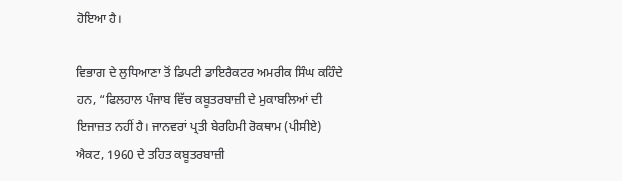ਹੋਇਆ ਹੈ।

ਵਿਭਾਗ ਦੇ ਲੁਧਿਆਣਾ ਤੋਂ ਡਿਪਟੀ ਡਾਇਰੈਕਟਰ ਅਮਰੀਕ ਸਿੰਘ ਕਹਿੰਦੇ ਹਨ, “ਫਿਲਹਾਲ ਪੰਜਾਬ ਵਿੱਚ ਕਬੂਤਰਬਾਜ਼ੀ ਦੇ ਮੁਕਾਬਲਿਆਂ ਦੀ ਇਜਾਜ਼ਤ ਨਹੀਂ ਹੈ। ਜਾਨਵਰਾਂ ਪ੍ਰਤੀ ਬੇਰਹਿਮੀ ਰੋਕਥਾਮ (ਪੀਸੀਏ) ਐਕਟ, 1960 ਦੇ ਤਹਿਤ ਕਬੂਤਰਬਾਜ਼ੀ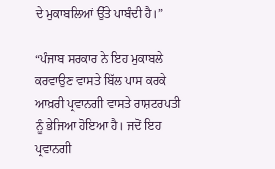ਦੇ ਮੁਕਾਬਲਿਆਂ ਉੱਤੇ ਪਾਬੰਦੀ ਹੈ।”

“ਪੰਜਾਬ ਸਰਕਾਰ ਨੇ ਇਹ ਮੁਕਾਬਲੇ ਕਰਵਾਉਣ ਵਾਸਤੇ ਬਿੱਲ ਪਾਸ ਕਰਕੇ ਆਖ਼ਰੀ ਪ੍ਰਵਾਨਗੀ ਵਾਸਤੇ ਰਾਸ਼ਟਰਪਤੀ ਨੂੰ ਭੇਜਿਆ ਹੋਇਆ ਹੈ। ਜਦੋਂ ਇਹ ਪ੍ਰਵਾਨਗੀ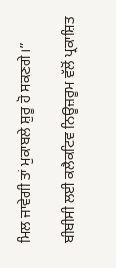ਮਿਲ ਜਾਵੇਗੀ ਤਾਂ ਮੁਕਾਬਲੇ ਸ਼ੁਰੂ ਹੋ ਸਕਣਗੇ।”

ਬੀਬੀਸੀ ਲਈ ਕਲੈਕਟਿਵ ਨਿਊਜ਼ਰੂਮ ਵੱਲੋਂ ਪ੍ਰਕਾਸ਼ਿਤ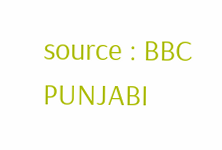source : BBC PUNJABI